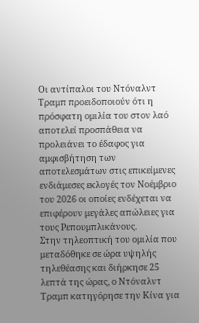Οι αντίπαλοι του Ντόναλντ Τραμπ προειδοποιούν ότι η πρόσφατη ομιλία του στον λαό αποτελεί προσπάθεια να προλειάνει το έδαφος για αμφισβήτηση των αποτελεσμάτων στις επικείμενες ενδιάμεσες εκλογές τον Νοέμβριο του 2026 οι οποίες ενδέχεται να επιφέρουν μεγάλες απώλειες για τους Ρεπουμπλικάνους.
Στην τηλεοπτική του ομιλία που μεταδόθηκε σε ώρα υψηλής τηλεθέασης και διήρκησε 25 λεπτά της ώρας, ο Ντόναλντ Τραμπ κατηγόρησε την Κίνα για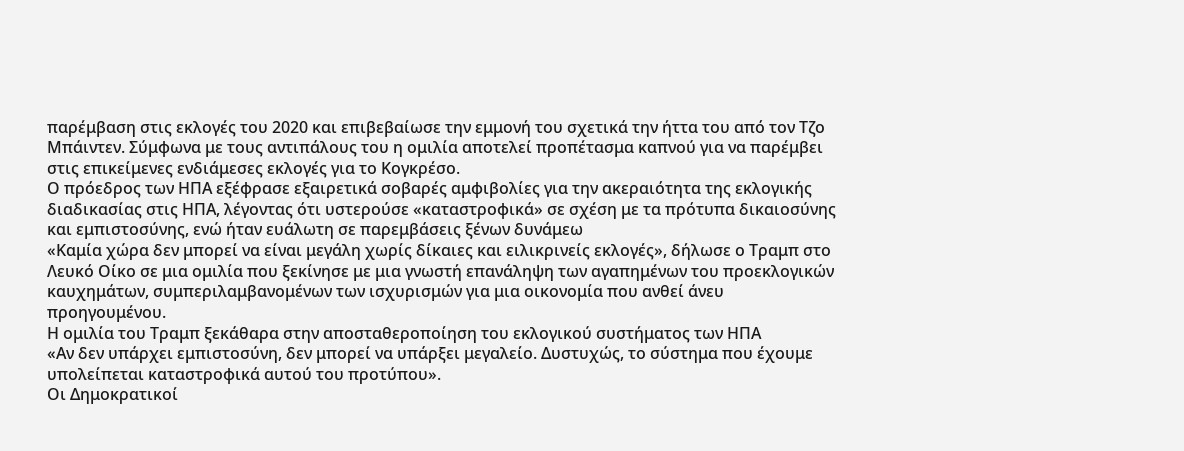παρέμβαση στις εκλογές του 2020 και επιβεβαίωσε την εμμονή του σχετικά την ήττα του από τον Τζο Μπάιντεν. Σύμφωνα με τους αντιπάλους του η ομιλία αποτελεί προπέτασμα καπνού για να παρέμβει στις επικείμενες ενδιάμεσες εκλογές για το Κογκρέσο.
Ο πρόεδρος των ΗΠΑ εξέφρασε εξαιρετικά σοβαρές αμφιβολίες για την ακεραιότητα της εκλογικής διαδικασίας στις ΗΠΑ, λέγοντας ότι υστερούσε «καταστροφικά» σε σχέση με τα πρότυπα δικαιοσύνης και εμπιστοσύνης, ενώ ήταν ευάλωτη σε παρεμβάσεις ξένων δυνάμεω
«Καμία χώρα δεν μπορεί να είναι μεγάλη χωρίς δίκαιες και ειλικρινείς εκλογές», δήλωσε ο Τραμπ στο Λευκό Οίκο σε μια ομιλία που ξεκίνησε με μια γνωστή επανάληψη των αγαπημένων του προεκλογικών καυχημάτων, συμπεριλαμβανομένων των ισχυρισμών για μια οικονομία που ανθεί άνευ προηγουμένου.
Η ομιλία του Τραμπ ξεκάθαρα στην αποσταθεροποίηση του εκλογικού συστήματος των ΗΠΑ
«Αν δεν υπάρχει εμπιστοσύνη, δεν μπορεί να υπάρξει μεγαλείο. Δυστυχώς, το σύστημα που έχουμε υπολείπεται καταστροφικά αυτού του προτύπου».
Οι Δημοκρατικοί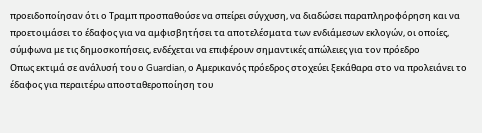προειδοποίησαν ότι ο Τραμπ προσπαθούσε να σπείρει σύγχυση, να διαδώσει παραπληροφόρηση και να προετοιμάσει το έδαφος για να αμφισβητήσει τα αποτελέσματα των ενδιάμεσων εκλογών, οι οποίες, σύμφωνα με τις δημοσκοπήσεις, ενδέχεται να επιφέρουν σημαντικές απώλειες για τον πρόεδρο
Οπως εκτιμά σε ανάλυσή του ο Guardian, ο Αμερικανός πρόεδρος στοχεύει ξεκάθαρα στο να προλειάνει το έδαφος για περαιτέρω αποσταθεροποίηση του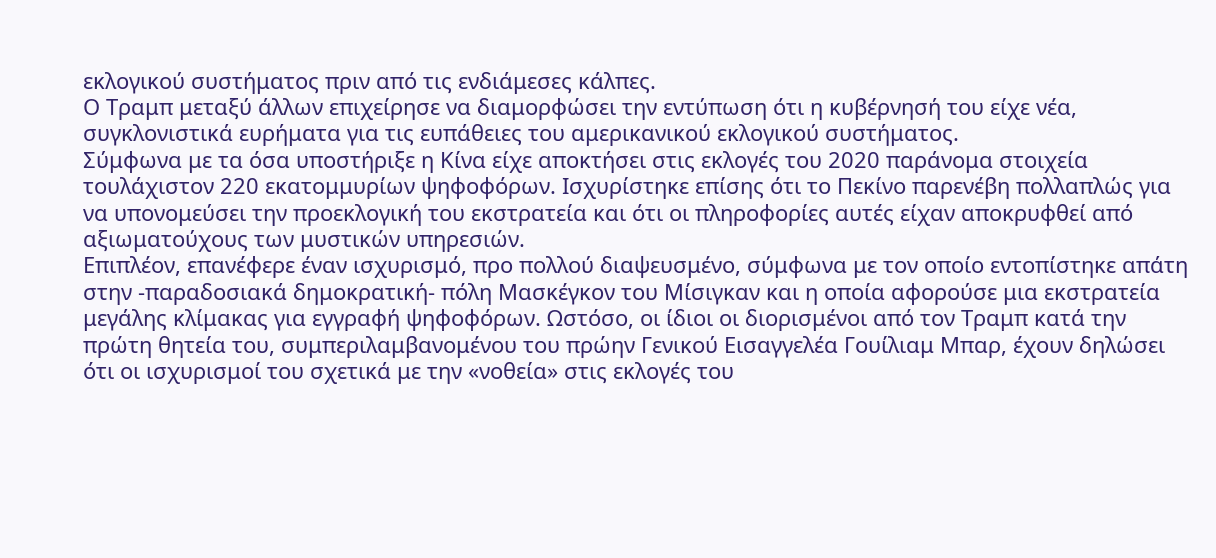εκλογικού συστήματος πριν από τις ενδιάμεσες κάλπες.
Ο Τραμπ μεταξύ άλλων επιχείρησε να διαμορφώσει την εντύπωση ότι η κυβέρνησή του είχε νέα, συγκλονιστικά ευρήματα για τις ευπάθειες του αμερικανικού εκλογικού συστήματος.
Σύμφωνα με τα όσα υποστήριξε η Κίνα είχε αποκτήσει στις εκλογές του 2020 παράνομα στοιχεία τουλάχιστον 220 εκατομμυρίων ψηφοφόρων. Ισχυρίστηκε επίσης ότι το Πεκίνο παρενέβη πολλαπλώς για να υπονομεύσει την προεκλογική του εκστρατεία και ότι οι πληροφορίες αυτές είχαν αποκρυφθεί από αξιωματούχους των μυστικών υπηρεσιών.
Επιπλέον, επανέφερε έναν ισχυρισμό, προ πολλού διαψευσμένο, σύμφωνα με τον οποίο εντοπίστηκε απάτη στην -παραδοσιακά δημοκρατική- πόλη Μασκέγκον του Μίσιγκαν και η οποία αφορούσε μια εκστρατεία μεγάλης κλίμακας για εγγραφή ψηφοφόρων. Ωστόσο, οι ίδιοι οι διορισμένοι από τον Τραμπ κατά την πρώτη θητεία του, συμπεριλαμβανομένου του πρώην Γενικού Εισαγγελέα Γουίλιαμ Μπαρ, έχουν δηλώσει ότι οι ισχυρισμοί του σχετικά με την «νοθεία» στις εκλογές του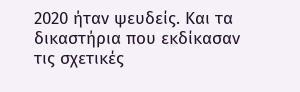2020 ήταν ψευδείς. Και τα δικαστήρια που εκδίκασαν τις σχετικές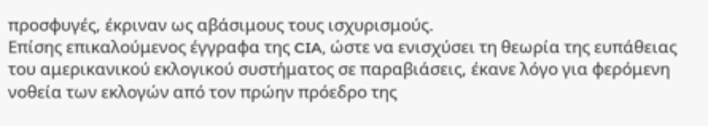προσφυγές, έκριναν ως αβάσιμους τους ισχυρισμούς.
Επίσης επικαλούμενος έγγραφα της CIA, ώστε να ενισχύσει τη θεωρία της ευπάθειας του αμερικανικού εκλογικού συστήματος σε παραβιάσεις, έκανε λόγο για φερόμενη νοθεία των εκλογών από τον πρώην πρόεδρο της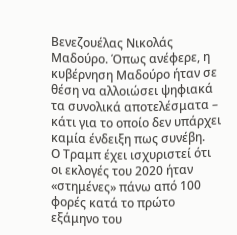Βενεζουέλας Νικολάς Μαδούρο. Όπως ανέφερε, η κυβέρνηση Μαδούρο ήταν σε θέση να αλλοιώσει ψηφιακά τα συνολικά αποτελέσματα – κάτι για το οποίο δεν υπάρχει καμία ένδειξη πως συνέβη.
Ο Τραμπ έχει ισχυριστεί ότι οι εκλογές του 2020 ήταν «στημένες» πάνω από 100 φορές κατά το πρώτο εξάμηνο του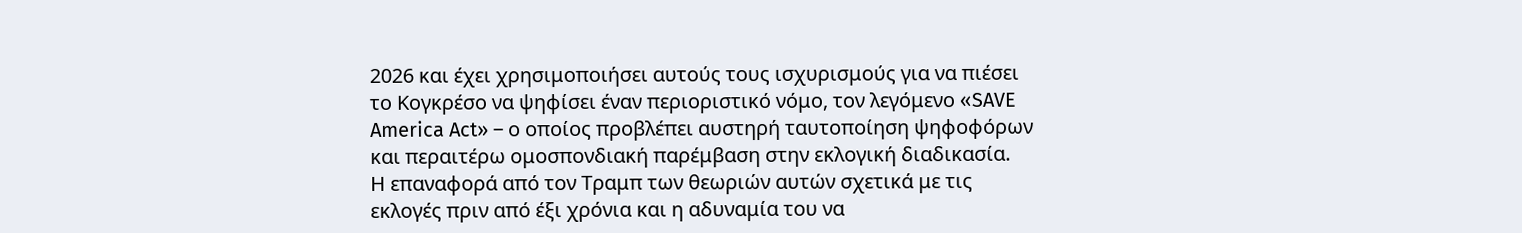2026 και έχει χρησιμοποιήσει αυτούς τους ισχυρισμούς για να πιέσει το Κογκρέσο να ψηφίσει έναν περιοριστικό νόμο, τον λεγόμενο «SAVE America Act» – ο οποίος προβλέπει αυστηρή ταυτοποίηση ψηφοφόρων και περαιτέρω ομοσπονδιακή παρέμβαση στην εκλογική διαδικασία.
Η επαναφορά από τον Τραμπ των θεωριών αυτών σχετικά με τις εκλογές πριν από έξι χρόνια και η αδυναμία του να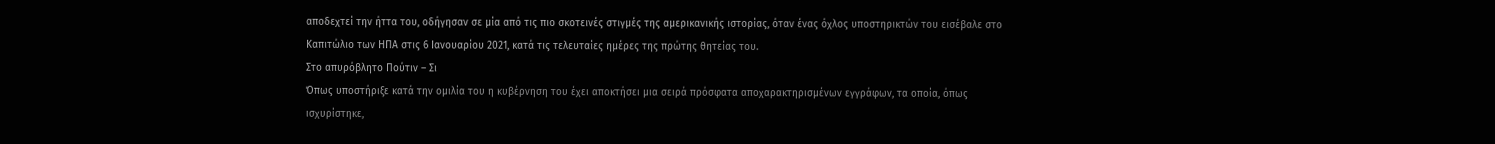αποδεχτεί την ήττα του, οδήγησαν σε μία από τις πιο σκοτεινές στιγμές της αμερικανικής ιστορίας, όταν ένας όχλος υποστηρικτών του εισέβαλε στο Καπιτώλιο των ΗΠΑ στις 6 Ιανουαρίου 2021, κατά τις τελευταίες ημέρες της πρώτης θητείας του.
Στο απυρόβλητο Πούτιν – Σι
Όπως υποστήριξε κατά την ομιλία του η κυβέρνηση του έχει αποκτήσει μια σειρά πρόσφατα αποχαρακτηρισμένων εγγράφων, τα οποία, όπως ισχυρίστηκε,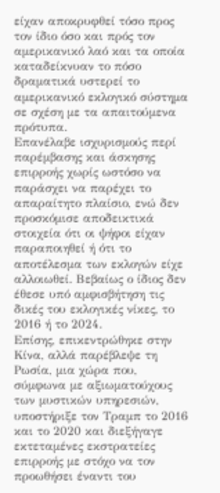είχαν αποκρυφθεί τόσο προς τον ίδιο όσο και πρός τον αμερικανικό λαό και τα οποία καταδείκνυαν το πόσο δραματικά υστερεί το αμερικανικό εκλογικό σύστημα σε σχέση με τα απαιτούμενα πρότυπα.
Επανέλαβε ισχυρισμούς περί παρέμβασης και άσκησης επιρροής χωρίς ωστόσο να παράσχει να παρέχει το απαραίτητο πλαίσιο, ενώ δεν προσκόμισε αποδεικτικά στοιχεία ότι οι ψήφοι είχαν παραποιηθεί ή ότι το αποτέλεσμα των εκλογών είχε αλλοιωθεί. Βεβαίως ο ίδιος δεν έθεσε υπό αμφισβήτηση τις δικές του εκλογικές νίκες, το 2016 ή το 2024.
Επίσης, επικεντρώθηκε στην Κίνα, αλλά παρέβλεψε τη Ρωσία, μια χώρα που, σύμφωνα με αξιωματούχους των μυστικών υπηρεσιών, υποστήριξε τον Τραμπ το 2016 και το 2020 και διεξήγαγε εκτεταμένες εκστρατείες επιρροής με στόχο να τον προωθήσει έναντι του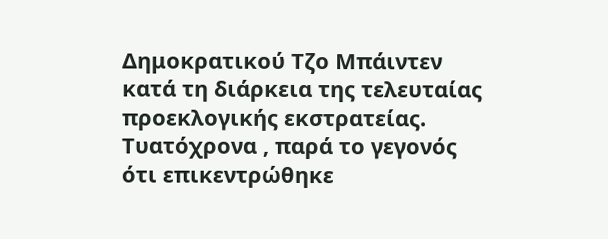Δημοκρατικού Τζο Μπάιντεν κατά τη διάρκεια της τελευταίας προεκλογικής εκστρατείας. Τυατόχρονα , παρά το γεγονός ότι επικεντρώθηκε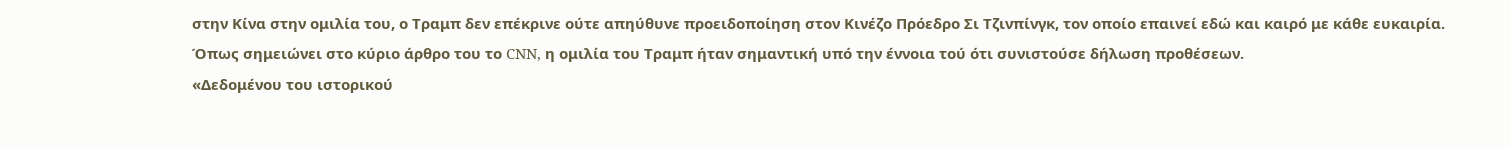στην Κίνα στην ομιλία του, ο Τραμπ δεν επέκρινε ούτε απηύθυνε προειδοποίηση στον Κινέζο Πρόεδρο Σι Τζινπίνγκ, τον οποίο επαινεί εδώ και καιρό με κάθε ευκαιρία.
Όπως σημειώνει στο κύριο άρθρο του το CNN, η ομιλία του Τραμπ ήταν σημαντική υπό την έννοια τού ότι συνιστούσε δήλωση προθέσεων.
«Δεδομένου του ιστορικού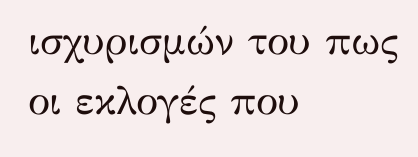ισχυρισμών του πως οι εκλογές που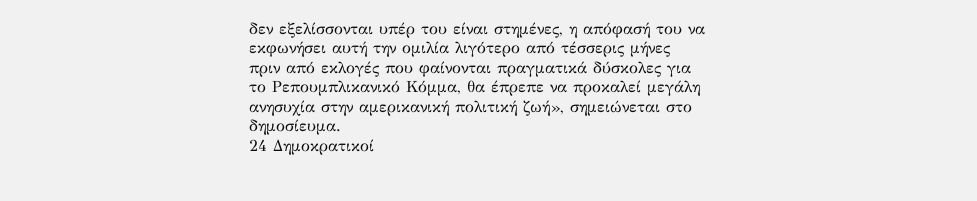δεν εξελίσσονται υπέρ του είναι στημένες, η απόφασή του να εκφωνήσει αυτή την ομιλία λιγότερο από τέσσερις μήνες πριν από εκλογές που φαίνονται πραγματικά δύσκολες για το Ρεπουμπλικανικό Κόμμα, θα έπρεπε να προκαλεί μεγάλη ανησυχία στην αμερικανική πολιτική ζωή», σημειώνεται στο δημοσίευμα.
24 Δημοκρατικοί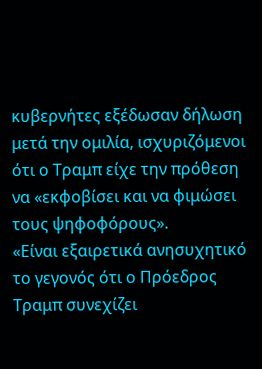κυβερνήτες εξέδωσαν δήλωση μετά την ομιλία, ισχυριζόμενοι ότι ο Τραμπ είχε την πρόθεση να «εκφοβίσει και να φιμώσει τους ψηφοφόρους».
«Είναι εξαιρετικά ανησυχητικό το γεγονός ότι ο Πρόεδρος Τραμπ συνεχίζει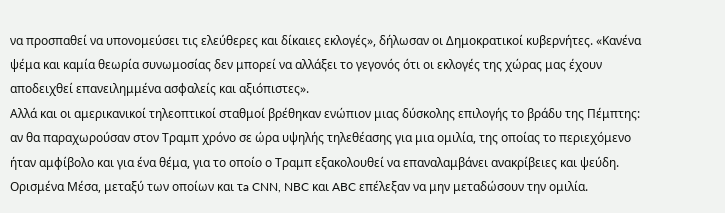να προσπαθεί να υπονομεύσει τις ελεύθερες και δίκαιες εκλογές», δήλωσαν οι Δημοκρατικοί κυβερνήτες. «Κανένα ψέμα και καμία θεωρία συνωμοσίας δεν μπορεί να αλλάξει το γεγονός ότι οι εκλογές της χώρας μας έχουν αποδειχθεί επανειλημμένα ασφαλείς και αξιόπιστες».
Αλλά και οι αμερικανικοί τηλεοπτικοί σταθμοί βρέθηκαν ενώπιον μιας δύσκολης επιλογής το βράδυ της Πέμπτης: αν θα παραχωρούσαν στον Τραμπ χρόνο σε ώρα υψηλής τηλεθέασης για μια ομιλία, της οποίας το περιεχόμενο ήταν αμφίβολο και για ένα θέμα, για το οποίο ο Τραμπ εξακολουθεί να επαναλαμβάνει ανακρίβειες και ψεύδη.
Ορισμένα Μέσα, μεταξύ των οποίων και τa CNN, NBC και ABC επέλεξαν να μην μεταδώσουν την ομιλία.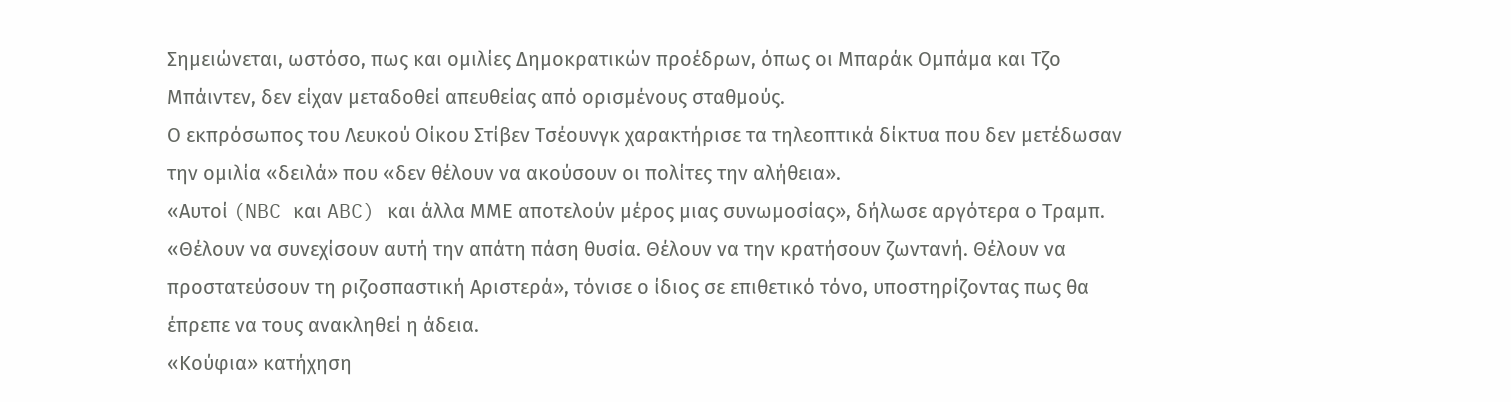Σημειώνεται, ωστόσο, πως και ομιλίες Δημοκρατικών προέδρων, όπως οι Μπαράκ Ομπάμα και Τζο Μπάιντεν, δεν είχαν μεταδοθεί απευθείας από ορισμένους σταθμούς.
Ο εκπρόσωπος του Λευκού Οίκου Στίβεν Τσέουνγκ χαρακτήρισε τα τηλεοπτικά δίκτυα που δεν μετέδωσαν την ομιλία «δειλά» που «δεν θέλουν να ακούσουν οι πολίτες την αλήθεια».
«Αυτοί (NBC και ABC) και άλλα ΜΜΕ αποτελούν μέρος μιας συνωμοσίας», δήλωσε αργότερα ο Τραμπ. «Θέλουν να συνεχίσουν αυτή την απάτη πάση θυσία. Θέλουν να την κρατήσουν ζωντανή. Θέλουν να προστατεύσουν τη ριζοσπαστική Αριστερά», τόνισε ο ίδιος σε επιθετικό τόνο, υποστηρίζοντας πως θα έπρεπε να τους ανακληθεί η άδεια.
«Κούφια» κατήχηση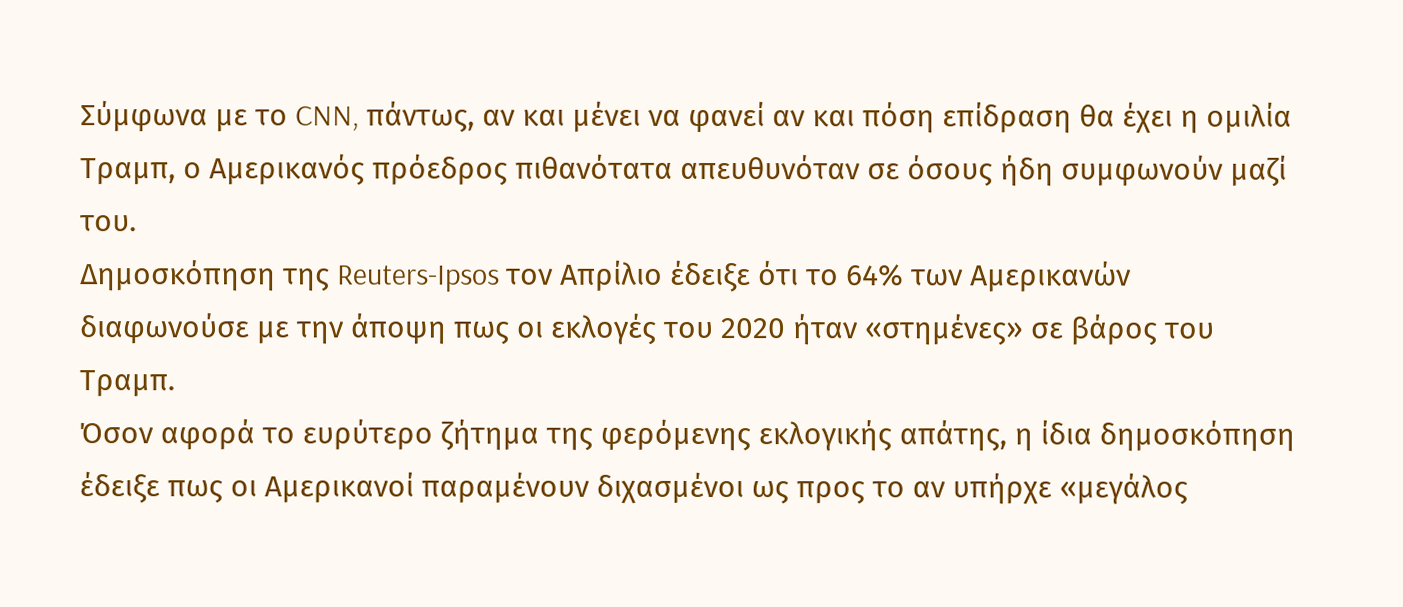Σύμφωνα με το CNN, πάντως, αν και μένει να φανεί αν και πόση επίδραση θα έχει η ομιλία Τραμπ, ο Αμερικανός πρόεδρος πιθανότατα απευθυνόταν σε όσους ήδη συμφωνούν μαζί του.
Δημοσκόπηση της Reuters-Ipsos τον Απρίλιο έδειξε ότι το 64% των Αμερικανών διαφωνούσε με την άποψη πως οι εκλογές του 2020 ήταν «στημένες» σε βάρος του Τραμπ.
Όσον αφορά το ευρύτερο ζήτημα της φερόμενης εκλογικής απάτης, η ίδια δημοσκόπηση έδειξε πως οι Αμερικανοί παραμένουν διχασμένοι ως προς το αν υπήρχε «μεγάλος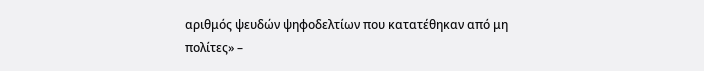αριθμός ψευδών ψηφοδελτίων που κατατέθηκαν από μη πολίτες» –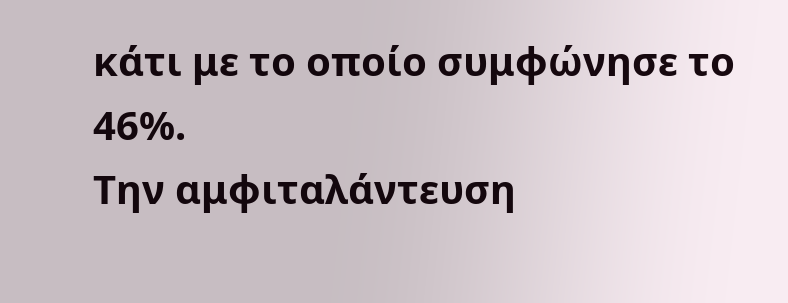κάτι με το οποίο συμφώνησε το 46%.
Την αμφιταλάντευση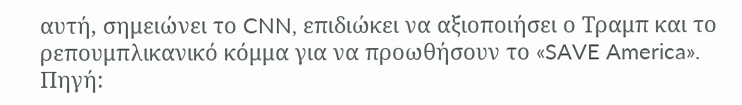αυτή, σημειώνει το CNN, επιδιώκει να αξιοποιήσει ο Τραμπ και το ρεπουμπλικανικό κόμμα για να προωθήσουν το «SAVE America».
Πηγή: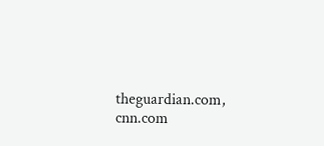theguardian.com, cnn.com